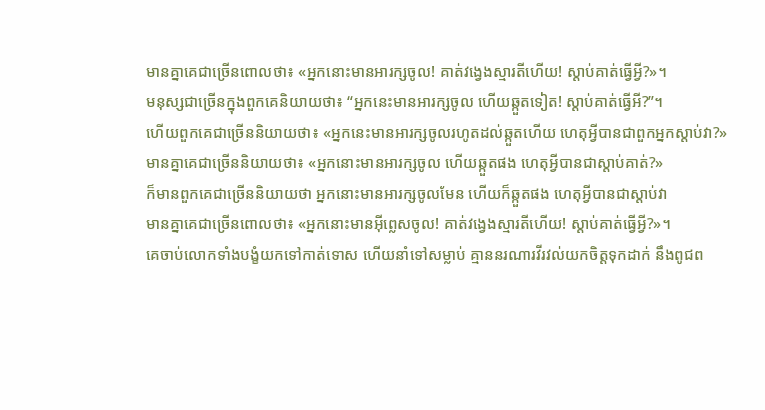មានគ្នាគេជាច្រើនពោលថា៖ «អ្នកនោះមានអារក្សចូល! គាត់វង្វេងស្មារតីហើយ! ស្ដាប់គាត់ធ្វើអ្វី?»។
មនុស្សជាច្រើនក្នុងពួកគេនិយាយថា៖ “អ្នកនេះមានអារក្សចូល ហើយឆ្កួតទៀត! ស្ដាប់គាត់ធ្វើអី?”។
ហើយពួកគេជាច្រើននិយាយថា៖ «អ្នកនេះមានអារក្សចូលរហូតដល់ឆ្កួតហើយ ហេតុអ្វីបានជាពួកអ្នកស្តាប់វា?»
មានគ្នាគេជាច្រើននិយាយថា៖ «អ្នកនោះមានអារក្សចូល ហើយឆ្កួតផង ហេតុអ្វីបានជាស្តាប់គាត់?»
ក៏មានពួកគេជាច្រើននិយាយថា អ្នកនោះមានអារក្សចូលមែន ហើយក៏ឆ្កួតផង ហេតុអ្វីបានជាស្តាប់វា
មានគ្នាគេជាច្រើនពោលថា៖ «អ្នកនោះមានអ៊ីព្លេសចូល! គាត់វង្វេងស្មារតីហើយ! ស្ដាប់គាត់ធ្វើអ្វី?»។
គេចាប់លោកទាំងបង្ខំយកទៅកាត់ទោស ហើយនាំទៅសម្លាប់ គ្មាននរណារវីរវល់យកចិត្តទុកដាក់ នឹងពូជព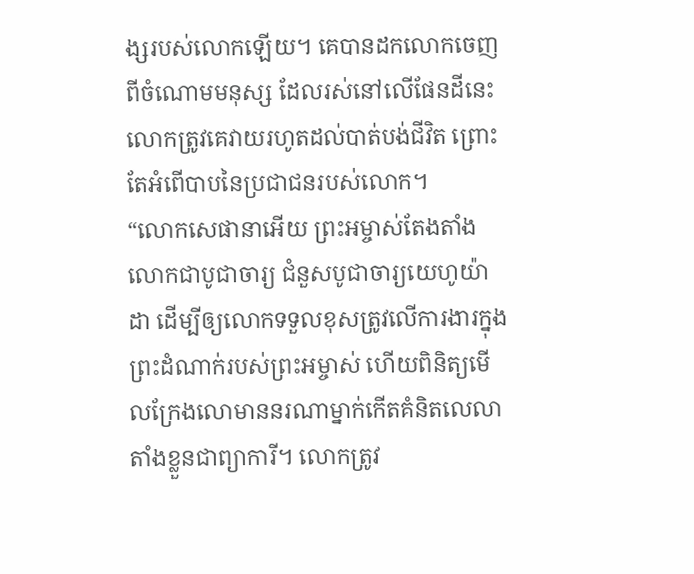ង្សរបស់លោកឡើយ។ គេបានដកលោកចេញពីចំណោមមនុស្ស ដែលរស់នៅលើផែនដីនេះ លោកត្រូវគេវាយរហូតដល់បាត់បង់ជីវិត ព្រោះតែអំពើបាបនៃប្រជាជនរបស់លោក។
“លោកសេផានាអើយ ព្រះអម្ចាស់តែងតាំងលោកជាបូជាចារ្យ ជំនួសបូជាចារ្យយេហូយ៉ាដា ដើម្បីឲ្យលោកទទួលខុសត្រូវលើការងារក្នុងព្រះដំណាក់របស់ព្រះអម្ចាស់ ហើយពិនិត្យមើលក្រែងលោមាននរណាម្នាក់កើតគំនិតលេលាតាំងខ្លួនជាព្យាការី។ លោកត្រូវ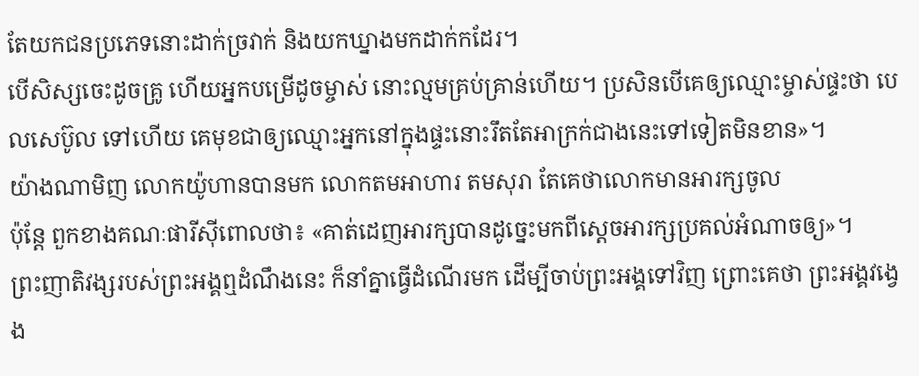តែយកជនប្រភេទនោះដាក់ច្រវាក់ និងយកឃ្នាងមកដាក់កដែរ។
បើសិស្សចេះដូចគ្រូ ហើយអ្នកបម្រើដូចម្ចាស់ នោះល្មមគ្រប់គ្រាន់ហើយ។ ប្រសិនបើគេឲ្យឈ្មោះម្ចាស់ផ្ទះថា បេលសេប៊ូល ទៅហើយ គេមុខជាឲ្យឈ្មោះអ្នកនៅក្នុងផ្ទះនោះរឹតតែអាក្រក់ជាងនេះទៅទៀតមិនខាន»។
យ៉ាងណាមិញ លោកយ៉ូហានបានមក លោកតមអាហារ តមសុរា តែគេថាលោកមានអារក្សចូល
ប៉ុន្តែ ពួកខាងគណៈផារីស៊ីពោលថា៖ «គាត់ដេញអារក្សបានដូច្នេះមកពីស្ដេចអារក្សប្រគល់អំណាចឲ្យ»។
ព្រះញាតិវង្សរបស់ព្រះអង្គឮដំណឹងនេះ ក៏នាំគ្នាធ្វើដំណើរមក ដើម្បីចាប់ព្រះអង្គទៅវិញ ព្រោះគេថា ព្រះអង្គវង្វេង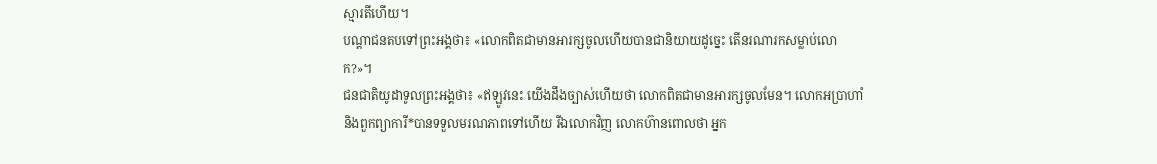ស្មារតីហើយ។
បណ្ដាជនតបទៅព្រះអង្គថា៖ «លោកពិតជាមានអារក្សចូលហើយបានជានិយាយដូច្នេះ តើនរណារកសម្លាប់លោក?»។
ជនជាតិយូដាទូលព្រះអង្គថា៖ «ឥឡូវនេះ យើងដឹងច្បាស់ហើយថា លោកពិតជាមានអារក្សចូលមែន។ លោកអប្រាហាំ និងពួកព្យាការី*បានទទួលមរណភាពទៅហើយ រីឯលោកវិញ លោកហ៊ានពោលថា អ្នក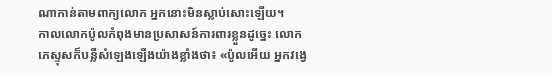ណាកាន់តាមពាក្យលោក អ្នកនោះមិនស្លាប់សោះឡើយ។
កាលលោកប៉ូលកំពុងមានប្រសាសន៍ការពារខ្លួនដូច្នេះ លោកភេស្ទុសក៏បន្លឺសំឡេងឡើងយ៉ាងខ្លាំងថា៖ «ប៉ូលអើយ អ្នកវង្វេ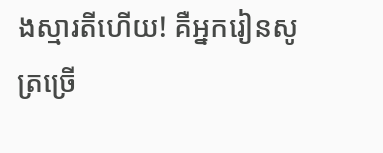ងស្មារតីហើយ! គឺអ្នករៀនសូត្រច្រើ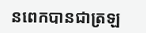នពេកបានជាត្រឡ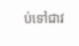ប់ទៅជាវ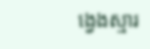ង្វេងស្មារ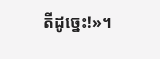តីដូច្នេះ!»។